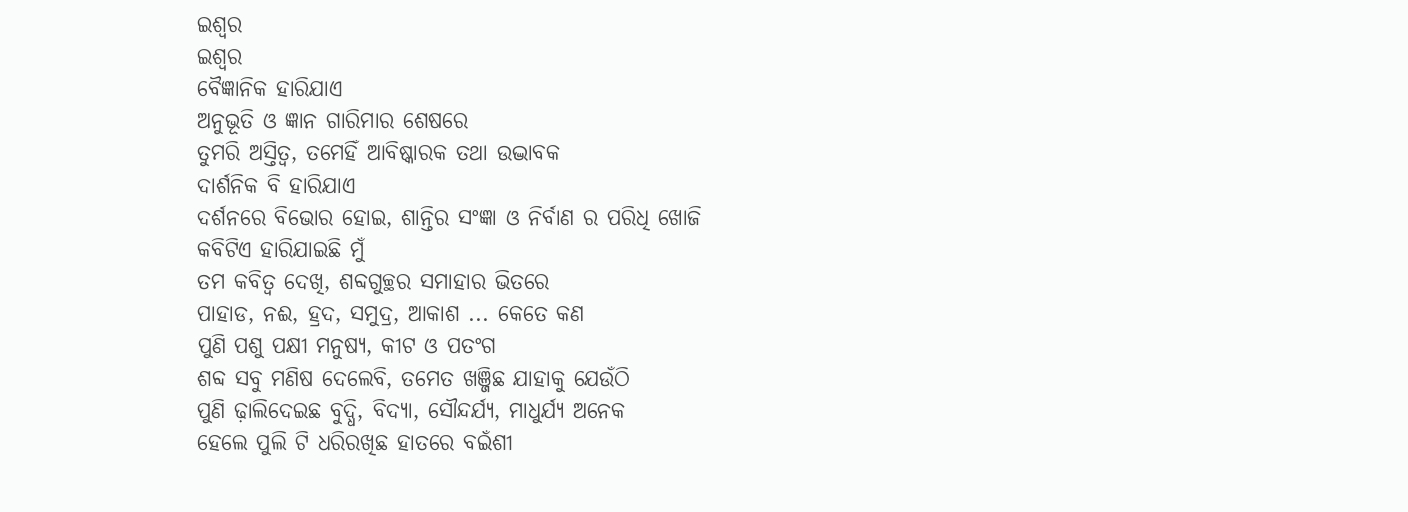ଇଶ୍ୱର
ଇଶ୍ୱର
ବୈଜ୍ଞାନିକ ହାରିଯାଏ
ଅନୁଭୂତି ଓ ଜ୍ଞାନ ଗାରିମାର ଶେଷରେ
ତୁମରି ଅସ୍ତିତ୍ବ, ତମେହିଁ ଆବିଷ୍କାରକ ତଥା ଉଦ୍ଭାବକ
ଦାର୍ଶନିକ ବି ହାରିଯାଏ
ଦର୍ଶନରେ ବିଭୋର ହୋଇ, ଶାନ୍ତିର ସଂଜ୍ଞା ଓ ନିର୍ବାଣ ର ପରିଧି ଖୋଜି
କବିଟିଏ ହାରିଯାଇଛି ମୁଁ
ତମ କବିତ୍ଵ ଦେଖି, ଶବ୍ଦଗୁଚ୍ଛର ସମାହାର ଭିତରେ
ପାହାଡ, ନଈ, ହ୍ରଦ, ସମୁଦ୍ର, ଆକାଶ ... କେତେ କଣ
ପୁଣି ପଶୁ ପକ୍ଷୀ ମନୁଷ୍ୟ, କୀଟ ଓ ପତଂଗ
ଶବ୍ଦ ସବୁ ମଣିଷ ଦେଲେବି, ତମେତ ଖଞ୍ଜିଛ ଯାହାକୁ ଯେଉଁଠି
ପୁଣି ଢ଼ାଲିଦେଇଛ ବୁଦ୍ଧି, ବିଦ୍ୟା, ସୌନ୍ଦର୍ଯ୍ୟ, ମାଧୁର୍ଯ୍ୟ ଅନେକ
ହେଲେ ପୁଲି ଟି ଧରିରଖିଛ ହାତରେ ବଇଁଶୀ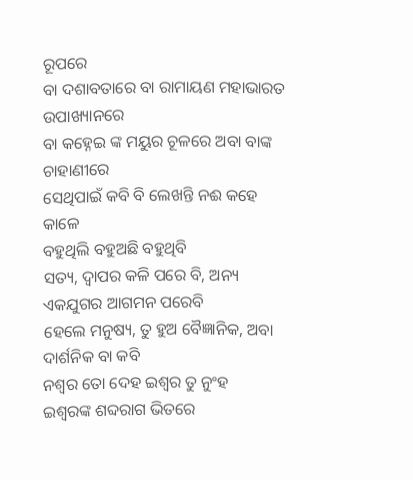ରୂପରେ
ବା ଦଶାବତାରେ ବା ରାମାୟଣ ମହାଭାରତ ଉପାଖ୍ୟାନରେ
ବା କହ୍ନେଇ ଙ୍କ ମୟୁର ଚୂଳରେ ଅବା ବାଙ୍କ ଚାହାଣୀରେ
ସେଥିପାଇଁ କବି ବି ଲେଖନ୍ତି ନଈ କହେ କାଳେ
ବହୁଥିଲି ବହୁଅଛି ବହୁଥିବି
ସତ୍ୟ, ଦ୍ୱାପର କଳି ପରେ ବି, ଅନ୍ୟ ଏକଯୁଗର ଆଗମନ ପରେବି
ହେଲେ ମନୁଷ୍ୟ, ତୁ ହୁଅ ବୈଜ୍ଞାନିକ, ଅବା ଦାର୍ଶନିକ ବା କବି
ନଶ୍ୱର ତୋ ଦେହ ଇଶ୍ୱର ତୁ ନୁଂହ
ଇଶ୍ୱରଙ୍କ ଶବ୍ଦରାଗ ଭିତରେ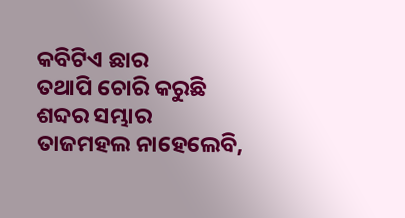କବିଟିଏ ଛାର
ତଥାପି ଚୋରି କରୁଛି ଶବ୍ଦର ସମ୍ଭାର
ତାଜମହଲ ନାହେଲେବି,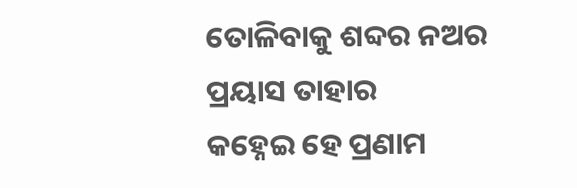ତୋଳିବାକୁ ଶବ୍ଦର ନଅର
ପ୍ରୟାସ ତାହାର
କହ୍ନେଇ ହେ ପ୍ରଣାମ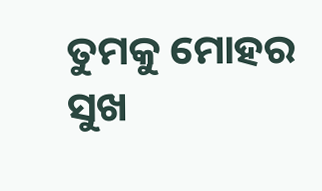ତୁମକୁ ମୋହର
ସୁଖ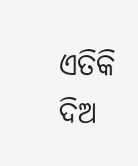ଏତିକି ଦିଅ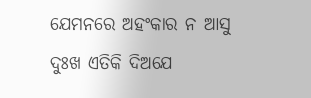ଯେମନରେ ଅହଂକାର ନ ଆସୁ
ଦୁଃଖ ଏତିକି ଦିଅଯେ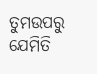ତୁମଉପରୁ ଯେମିତି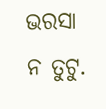ଭରସା ନ ତୁଟୁ.